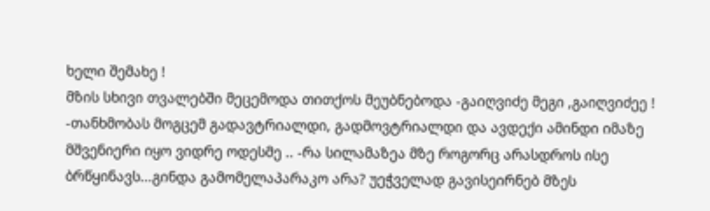ხელი შემახე !
მზის სხივი თვალებში მეცემოდა თითქოს მეუბნებოდა -გაიღვიძე მეგი ,გაიღვიძეე ! -თანხმობას მოგცემ გადავტრიალდი, გადმოვტრიალდი და ავდექი ამინდი იმაზე მშვენიერი იყო ვიდრე ოდესმე .. -რა სილამაზეა მზე როგორც არასდროს ისე ბრწყინავს...გინდა გამომელაპარაკო არა? უეჭველად გავისეირნებ მზეს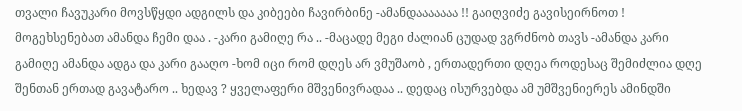თვალი ჩავუკარი მოვსწყდი ადგილს და კიბეები ჩავირბინე -ამანდააააააა !! გაიღვიძე გავისეირნოთ ! მოგეხსენებათ ამანდა ჩემი დაა . -კარი გამიღე რა .. -მაცადე მეგი ძალიან ცუდად ვგრძნობ თავს -ამანდა კარი გამიღე ამანდა ადგა და კარი გააღო -ხომ იცი რომ დღეს არ ვმუშაობ , ერთადერთი დღეა როდესაც შემიძლია დღე შენთან ერთად გავატარო .. ხედავ ? ყველაფერი მშვენივრადაა .. დედაც ისურვებდა ამ უმშვენიერეს ამინდში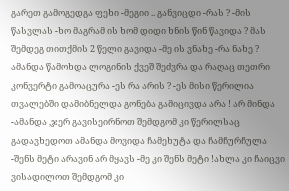გარეთ გამოგედგა ფეხი -მეგიი .. განვიცდი -რას ? -მის წასვლას -ხო მაგრამ ის ხომ დიდი ხნის წინ წავიდა ? მას შემდეგ თითქმის 2 წელი გავიდა -მე ის ვნახე -რა ნახე ? ამანდა წამოხდა ლოგინის ქვეშ შეძვრა და რაღაც თეთრი კონვერტი გამოაცურა -ეს რა არის ? -ეს მისი წერილია თვალებში დამიბნელდა გონება გამიცივდა არა ! არ მინდა -ამანდა ,ჯერ გავისეირნოთ შემდგომ კი წერილსაც გადავხედოთ ამანდა მოვიდა ჩამეხუტა და ჩამჩურჩულა -შენს მეტი არავინ არ მყავს -მე კი შენს მეტი !ახლა კი ჩაიცვი ვისადილოთ შემდგომ კი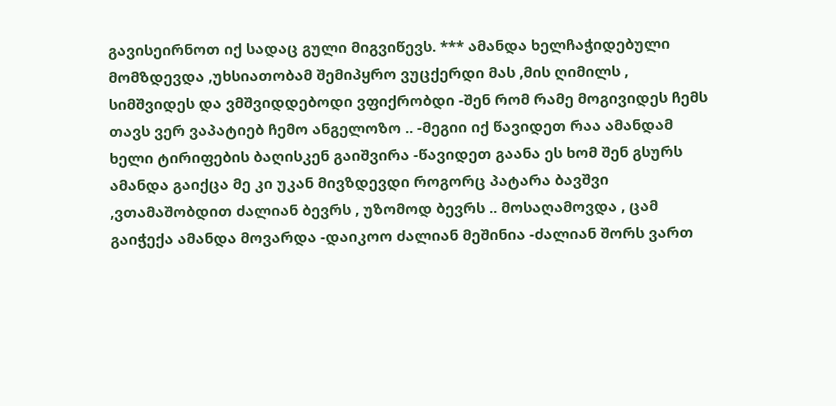გავისეირნოთ იქ სადაც გული მიგვიწევს. *** ამანდა ხელჩაჭიდებული მომზდევდა ,უხსიათობამ შემიპყრო ვუცქერდი მას ,მის ღიმილს , სიმშვიდეს და ვმშვიდდებოდი ვფიქრობდი -შენ რომ რამე მოგივიდეს ჩემს თავს ვერ ვაპატიებ ჩემო ანგელოზო .. -მეგიი იქ წავიდეთ რაა ამანდამ ხელი ტირიფების ბაღისკენ გაიშვირა -წავიდეთ გაანა ეს ხომ შენ გსურს ამანდა გაიქცა მე კი უკან მივზდევდი როგორც პატარა ბავშვი ,ვთამაშობდით ძალიან ბევრს , უზომოდ ბევრს .. მოსაღამოვდა , ცამ გაიჭექა ამანდა მოვარდა -დაიკოო ძალიან მეშინია -ძალიან შორს ვართ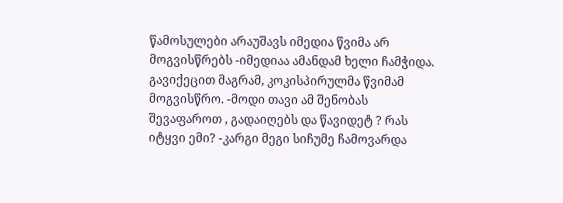წამოსულები არაუშავს იმედია წვიმა არ მოგვისწრებს -იმედიაა ამანდამ ხელი ჩამჭიდა. გავიქეცით მაგრამ, კოკისპირულმა წვიმამ მოგვისწრო. -მოდი თავი ამ შენობას შევაფაროთ , გადაიღებს და წავიდეტ ? რას იტყვი ემი? -კარგი მეგი სიჩუმე ჩამოვარდა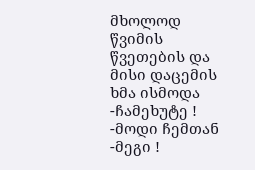მხოლოდ წვიმის წვეთების და მისი დაცემის ხმა ისმოდა -ჩამეხუტე ! -მოდი ჩემთან -მეგი !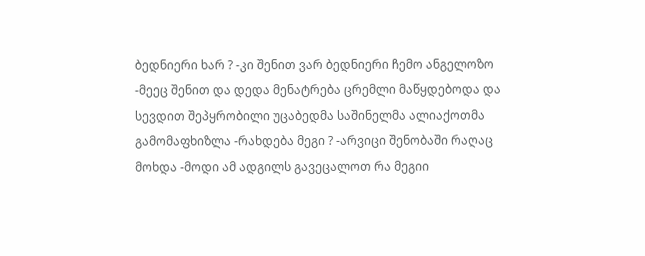ბედნიერი ხარ ? -კი შენით ვარ ბედნიერი ჩემო ანგელოზო -მეეც შენით და დედა მენატრება ცრემლი მაწყდებოდა და სევდით შეპყრობილი უცაბედმა საშინელმა ალიაქოთმა გამომაფხიზლა -რახდება მეგი ? -არვიცი შენობაში რაღაც მოხდა -მოდი ამ ადგილს გავეცალოთ რა მეგიი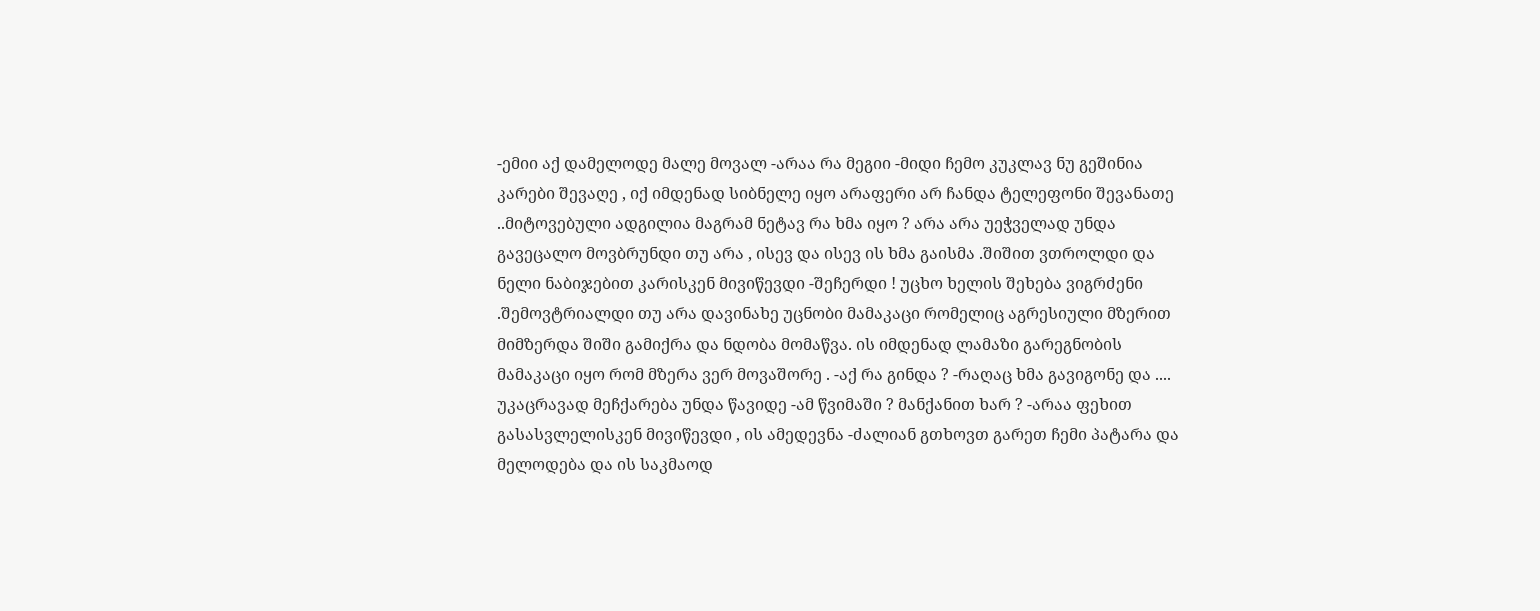-ემიი აქ დამელოდე მალე მოვალ -არაა რა მეგიი -მიდი ჩემო კუკლავ ნუ გეშინია კარები შევაღე , იქ იმდენად სიბნელე იყო არაფერი არ ჩანდა ტელეფონი შევანათე ..მიტოვებული ადგილია მაგრამ ნეტავ რა ხმა იყო ? არა არა უეჭველად უნდა გავეცალო მოვბრუნდი თუ არა , ისევ და ისევ ის ხმა გაისმა .შიშით ვთროლდი და ნელი ნაბიჯებით კარისკენ მივიწევდი -შეჩერდი ! უცხო ხელის შეხება ვიგრძენი .შემოვტრიალდი თუ არა დავინახე უცნობი მამაკაცი რომელიც აგრესიული მზერით მიმზერდა შიში გამიქრა და ნდობა მომაწვა. ის იმდენად ლამაზი გარეგნობის მამაკაცი იყო რომ მზერა ვერ მოვაშორე . -აქ რა გინდა ? -რაღაც ხმა გავიგონე და .... უკაცრავად მეჩქარება უნდა წავიდე -ამ წვიმაში ? მანქანით ხარ ? -არაა ფეხით გასასვლელისკენ მივიწევდი , ის ამედევნა -ძალიან გთხოვთ გარეთ ჩემი პატარა და მელოდება და ის საკმაოდ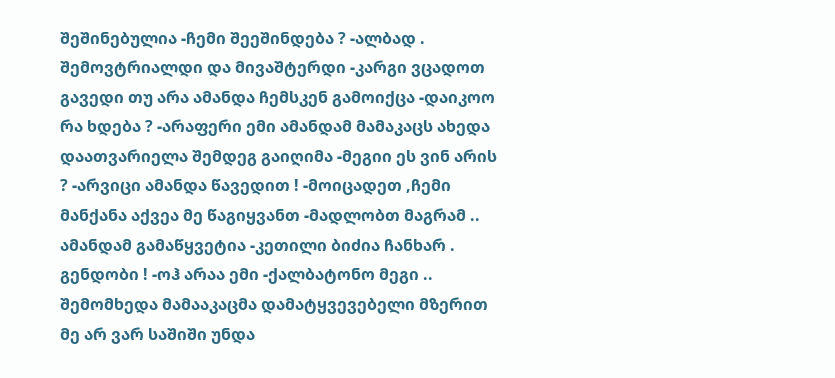შეშინებულია -ჩემი შეეშინდება ? -ალბად . შემოვტრიალდი და მივაშტერდი -კარგი ვცადოთ გავედი თუ არა ამანდა ჩემსკენ გამოიქცა -დაიკოო რა ხდება ? -არაფერი ემი ამანდამ მამაკაცს ახედა დაათვარიელა შემდეგ გაიღიმა -მეგიი ეს ვინ არის ? -არვიცი ამანდა წავედით ! -მოიცადეთ ,ჩემი მანქანა აქვეა მე წაგიყვანთ -მადლობთ მაგრამ .. ამანდამ გამაწყვეტია -კეთილი ბიძია ჩანხარ . გენდობი ! -ოჰ არაა ემი -ქალბატონო მეგი .. შემომხედა მამააკაცმა დამატყვევებელი მზერით მე არ ვარ საშიში უნდა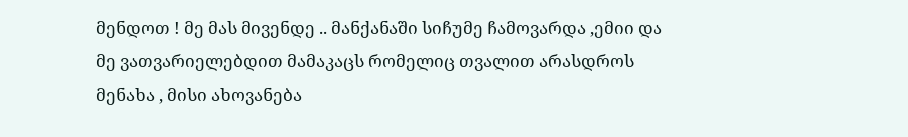მენდოთ ! მე მას მივენდე .. მანქანაში სიჩუმე ჩამოვარდა ,ემიი და მე ვათვარიელებდით მამაკაცს რომელიც თვალით არასდროს მენახა , მისი ახოვანება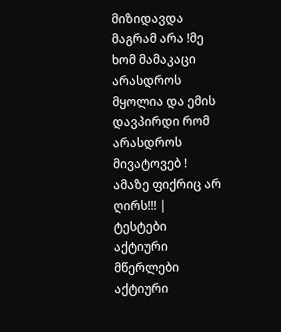მიზიდავდა მაგრამ არა !მე ხომ მამაკაცი არასდროს მყოლია და ემის დავპირდი რომ არასდროს მივატოვებ ! ამაზე ფიქრიც არ ღირს!!! |
ტესტები
აქტიური მწერლები
აქტიური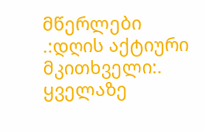მწერლები
.:დღის აქტიური მკითხველი:.
ყველაზე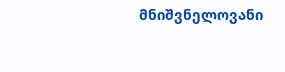მნიშვნელოვანი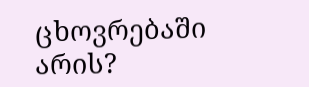ცხოვრებაში არის?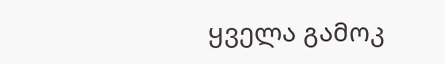ყველა გამოკ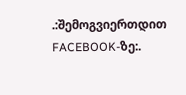.:შემოგვიერთდით FACEBOOK-ზე:.